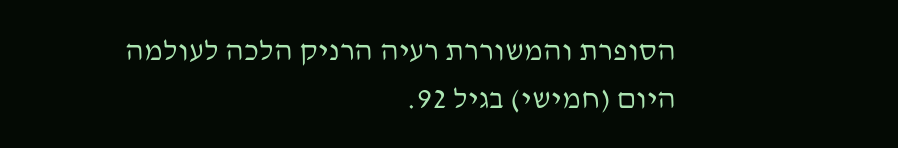הסופרת והמשוררת רעיה הרניק הלכה לעולמה היום (חמישי) בגיל 92.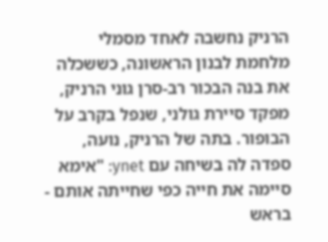הרניק נחשבה לאחד מסמלי מלחמת לבנון הראשונה, כששכלה את בנה הבכור רב-סרן גוני הרניק, מפקד סיירת גולני, שנפל בקרב על הבופור. בתה של הרניק, נועה, ספדה לה בשיחה עם ynet: "אימא סיימה את חייה כפי שחייתה אותם - בראש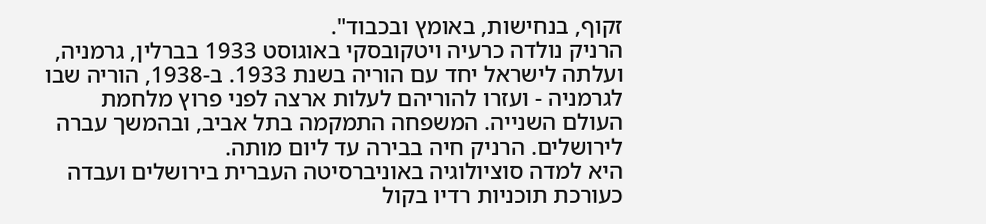זקוף, בנחישות, באומץ ובכבוד".
הרניק נולדה כרעיה ויטקובסקי באוגוסט 1933 בברלין, גרמניה, ועלתה לישראל יחד עם הוריה בשנת 1933. ב-1938, הוריה שבו לגרמניה - ועזרו להוריהם לעלות ארצה לפני פרוץ מלחמת העולם השנייה. המשפחה התמקמה בתל אביב, ובהמשך עברה לירושלים. הרניק חיה בבירה עד ליום מותה.
היא למדה סוציולוגיה באוניברסיטה העברית בירושלים ועבדה כעורכת תוכניות רדיו בקול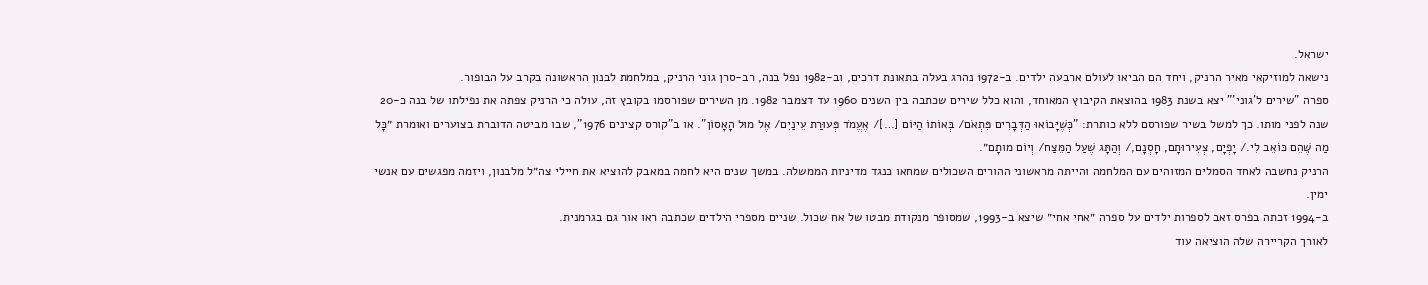ישראל.
נישאה למוזיקאי מאיר הרניק, ויחד הם הביאו לעולם ארבעה ילדים. ב-1972 נהרג בעלה בתאונת דרכים, וב-1982 נפל בנה, רב-סרן גוני הרניק, במלחמת לבנון הראשונה בקרב על הבופור.
ספרה "שירים ל'גוני'" יצא בשנת 1983 בהוצאת הקיבוץ המאוחד, והוא כלל שירים שכתבה בין השנים 1960 עד דצמבר 1982. מן השירים שפורסמו בקובץ זה, עולה כי הרניק צפתה את נפילתו של בנה כ-20 שנה לפני מותו. כך למשל בשיר שפורסם ללא כותרת: "כְּשֶׁיָּבוֹאוּ הַדְּבָרִים פִּתְאֹם/ בְּאוֹתוֹ הַיּוֹם […]/ אֶעֱמֹד פְּעוּרַת עֵינַיִם/ אֶל מוּל הָאָסוֹן". או ב"קורס קצינים 1976", שבו מביטה הדוברת בצוערים ואומרת ״כָּל מַה שֶּׁהֵם כּוֹאֵב לִי./ יָפְיָם, צְעִירוּתָם, חָסְנָם,/ וְהַתָּג שֶׁעַל הַמֵּצַח/ וְיוֹם מותָם״.
הרניק נחשבה לאחד הסמלים המזוהים עם המלחמה והייתה מראשוני ההורים השכולים שמחאו כנגד מדיניות הממשלה. במשך שנים היא לחמה במאבק להוציא את חיילי צה״ל מלבנון, ויזמה מפגשים עם אנשי ימין.
ב-1994 זכתה בפרס זאב לספרות ילדים על ספרה ״אחי אחי״ שיצא ב-1993, שמסופר מנקודת מבטו של אח שכול. שניים מספרי הילדים שכתבה ראו אור גם בגרמנית.
לאורך הקריירה שלה הוציאה עוד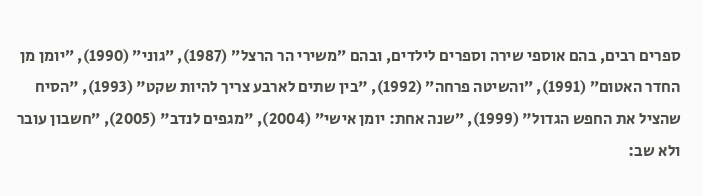ספרים רבים, בהם אוספי שירה וספרים לילדים, ובהם ״משירי הר הרצל״ (1987), ״גוני״ (1990), ״יומן מן החדר האטום״ (1991), ״והשיטה פרחה״ (1992), "בין שתים לארבע צריך להיות שקט" (1993), "הסיח שהציל את החפש הגדול" (1999), ״שנה אחת: יומן אישי״ (2004), "מגפים לנדב" (2005), ״חשבון עובר ולא שב: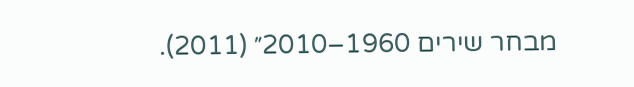מבחר שירים 1960–2010״ (2011).